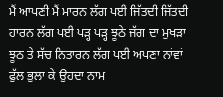ਮੈਂ ਆਪਣੀ ਮੈਂ ਮਾਰਨ ਲੱਗ ਪਈ ਜਿੱਤਦੀ ਜਿੱਤਦੀ ਹਾਰਨ ਲੱਗ ਪਈ ਪੜ੍ਹ ਪੜ੍ਹ ਝੂਠੇ ਜੱਗ ਦਾ ਮੁਖੜਾ ਝੂਠ ਤੇ ਸੱਚ ਨਿਤਾਰਨ ਲੱਗ ਪਈ ਅਪਣਾ ਨਾਂਵਾਂ ਫੁੱਲ ਭੁਲਾ ਕੇ ਉਹਦਾ ਨਾਮ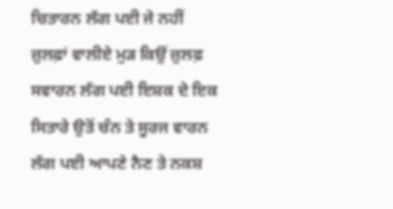ਚਿਤਾਰਨ ਲੱਗ ਪਈ ਜੇ ਨਹੀਂ ਜ਼ੁਲਫ਼ਾਂ ਵਾਲੀਏ ਮੁੜ ਕਿਉਂ ਜ਼ੁਲਫ਼ ਸਵਾਰਨ ਲੱਗ ਪਈ ਇਸ਼ਕ ਦੇ ਇਕ ਸਿਤਾਰੇ ਉਤੋਂ ਚੰਨ ਤੇ ਸੂਰਜ ਵਾਰਨ ਲੱਗ ਪਈ ਆਪਣੇ ਨੈਣ ਤੇ ਨਕਸ਼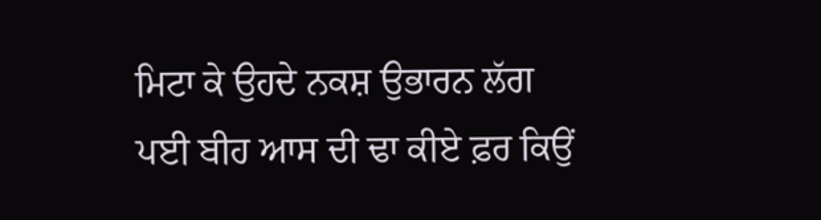ਮਿਟਾ ਕੇ ਉਹਦੇ ਨਕਸ਼ ਉਭਾਰਨ ਲੱਗ ਪਈ ਬੀਹ ਆਸ ਦੀ ਢਾ ਕੀਏ ਫ਼ਰ ਕਿਉਂ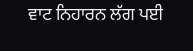ਵਾਟ ਨਿਹਾਰਨ ਲੱਗ ਪਈ